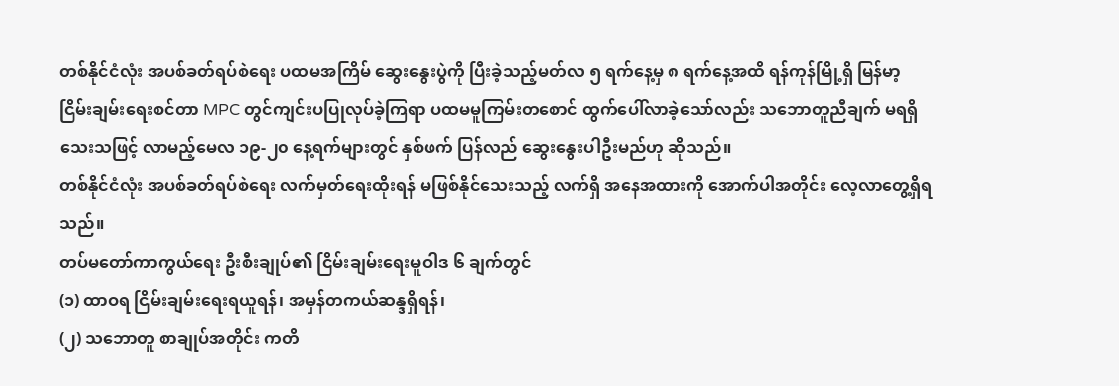တစ်နိုင်ငံလုံး အပစ်ခတ်ရပ်စဲရေး ပထမအကြိမ် ဆွေးနွေးပွဲကို ပြီးခဲ့သည့်မတ်လ ၅ ရက်နေ့မှ ၈ ရက်နေ့အထိ ရန်ကုန်မြို့ရှိ မြန်မာ့ငြိမ်းချမ်းရေးစင်တာ MPC တွင်ကျင်းပပြုလုပ်ခဲ့ကြရာ ပထမမူကြမ်းတစောင် ထွက်ပေါ်လာခဲ့သော်လည်း သဘောတူညီချက် မရရှိသေးသဖြင့် လာမည့်မေလ ၁၉-၂၀ နေ့ရက်များတွင် နှစ်ဖက် ပြန်လည် ဆွေးနွေးပါဦးမည်ဟု ဆိုသည်။
တစ်နိုင်ငံလုံး အပစ်ခတ်ရပ်စဲရေး လက်မှတ်ရေးထိုးရန် မဖြစ်နိုင်သေးသည့် လက်ရှိ အနေအထားကို အောက်ပါအတိုင်း လေ့လာတွေ့ရှိရသည်။
တပ်မတော်ကာကွယ်ရေး ဦးစီးချုပ်၏ ငြိမ်းချမ်းရေးမူဝါဒ ၆ ချက်တွင်
(၁) ထာဝရ ငြိမ်းချမ်းရေးရယူရန်၊ အမှန်တကယ်ဆန္ဒရှိရန်၊
(၂) သဘောတူ စာချုပ်အတိုင်း ကတိ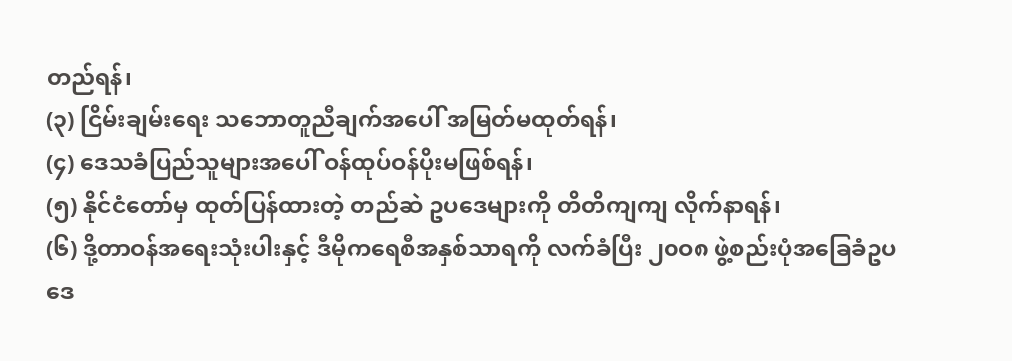တည်ရန်၊
(၃) ငြိမ်းချမ်းရေး သဘောတူညီချက်အပေါ် အမြတ်မထုတ်ရန်၊
(၄) ဒေသခံပြည်သူများအပေါ် ဝန်ထုပ်ဝန်ပိုးမဖြစ်ရန်၊
(၅) နိုင်ငံတော်မှ ထုတ်ပြန်ထားတဲ့ တည်ဆဲ ဥပဒေများကို တိတိကျကျ လိုက်နာရန်၊
(၆) ဒို့တာဝန်အရေးသုံးပါးနှင့် ဒီမိုကရေစီအနှစ်သာရကို လက်ခံပြီး ၂၀ဝ၈ ဖွဲ့စည်းပုံအခြေခံဥပဒေ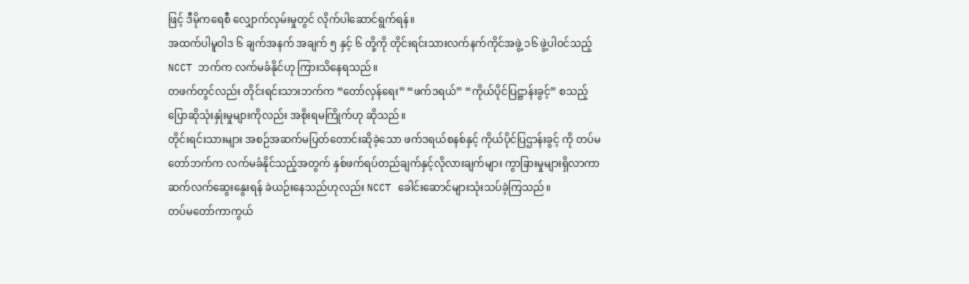ဖြင့် ဒီမိုကရေစီ လျှောက်လှမ်းမှုတွင် လိုက်ပါဆောင်ရွက်ရန်။
အထက်ပါမူဝါဒ ၆ ချက်အနက် အချက် ၅ နှင့် ၆ တို့ကို တိုင်းရင်းသားလက်နက်ကိုင်အဖွဲ့ ၁၆ ဖွဲ့ပါဝင်သည့် NCCT ဘက်က လက်မခံနိုင်ဟု ကြားသိနေရသည်။
တဖက်တွင်လည်း တိုင်းရင်းသားဘက်က “တော်လှန်ရေး” “ဖက်ဒရယ်” “ကိုယ်ပိုင်ပြဋ္ဌာန်းခွင့်” စသည့် ပြောဆိုသုံးနှုံးမှုများကိုလည်း အစိုးရမကြိုက်ဟု ဆိုသည်။
တိုင်းရင်းသားများ အစဉ်အဆက်မပြတ်တောင်းဆိုခဲ့သော ဖက်ဒရယ်စနစ်နှင့် ကိုယ်ပိုင်ပြဌာန်းခွင့် ကို တပ်မတော်ဘက်က လက်မခံနိုင်သည့်အတွက် နှစ်ဖက်ရပ်တည်ချက်နှင့်လိုလားချက်များ ကွာခြားမှုများရှိလာကာ ဆက်လက်ဆွေးနွေးရန် ခဲယဉ်းနေသည်ဟုလည်း NCCT ခေါင်းဆောင်များသုံးသပ်ခဲ့ကြသည်။
တပ်မတော်ကာကွယ်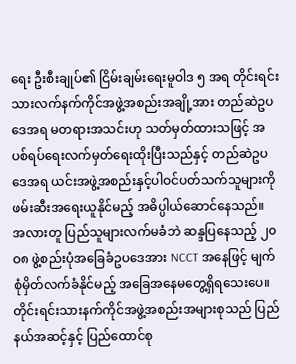ရေး ဦးစီးချုပ်၏ ငြိမ်းချမ်းရေးမူဝါဒ ၅ အရ တိုင်းရင်းသားလက်နက်ကိုင်အဖွဲ့အစည်းအချို့အား တည်ဆဲဥပဒေအရ မတရားအသင်းဟု သတ်မှတ်ထားသဖြင့် အပစ်ရပ်ရေးလက်မှတ်ရေးထိုးပြီးသည်နှင့် တည်ဆဲဥပဒေအရ ယင်းအဖွဲ့အစည်းနှင့်ပါဝင်ပတ်သက်သူများကို ဖမ်းဆီးအရေးယူနိုင်မည့် အဓိပ္ပါယ်ဆောင်နေသည်။
အလားတူ ပြည်သူများလက်မခံဘဲ ဆန္ဒပြနေသည့် ၂၀ဝ၈ ဖွဲ့စည်းပုံအခြေခံဥပဒေအား NCCT အနေဖြင့် မျက်စုံမှိတ်လက်ခံနိုင်မည့် အခြေအနေမတွေ့ရှိရသေးပေ။
တိုင်းရင်းသားနက်ကိုင်အဖွဲ့အစည်းအများစုသည် ပြည်နယ်အဆင့်နှင့် ပြည်ထောင်စု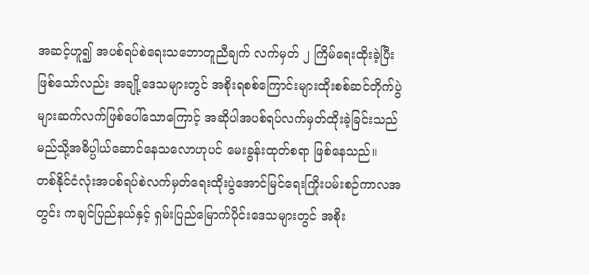အဆင့်ဟူ၍ အပစ်ရပ်စဲရေးသဘောတူညီချက် လက်မှတ် ၂ ကြိမ်ရေးထိုးခဲ့ပြီးဖြစ်သော်လည်း အချို့ဒေသများတွင် အစိုးရစစ်ကြောင်းများထိုးစစ်ဆင်တိုက်ပွဲများဆက်လက်ဖြစ်ပေါ်သောကြောင့် အဆိုပါအပစ်ရပ်လက်မှတ်ထိုးခဲ့ခြင်းသည် မည်သို့အဓိပ္ပါယ်ဆောင်နေသလောဟုပင် မေးခွန်းထုတ်စရာ ဖြစ်နေသည်။
တစ်နိုင်ငံလုံးအပစ်ရပ်စဲလက်မှတ်ရေးထိုးပွဲအောင်မြင်ရေးကြိုးပမ်းစဉ်ကာလအတွင်း ကချင်ပြည်နယ်နှင့် ရှမ်းပြည်မြောက်ပိုင်းဒေသများတွင် အစိုး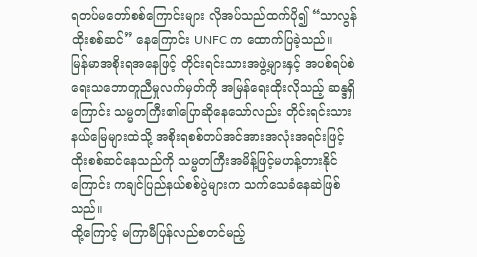ရတပ်မတော်စစ်ကြောင်းများ လိုအပ်သည်ထက်ပို၍ “သာလွန်ထိုးစစ်ဆင်” နေကြောင်း UNFC က ထောက်ပြခဲ့သည်။
မြန်မာအစိုးရအနေဖြင့် တိုင်းရင်းသားအဖွဲ့များနှင့် အပစ်ရပ်စဲရေးသဘောတူညီမှုလက်မှတ်ကို အမြန်ရေးထိုးလိုသည့် ဆန္ဒရှိကြောင်း သမ္မတကြီး၏ပြောဆိုနေသော်လည်း တိုင်းရင်းသားနယ်မြေများထဲသို့ အစိုးရစစ်တပ်အင်အားအလုံးအရင်းဖြင့်ထိုးစစ်ဆင်နေသည်ကို သမ္မတကြီးအမိန့်ဖြင့်မဟန့်တားနိုင်ကြောင်း ကချင်ပြည်နယ်စစ်ပွဲများက သက်သေခံနေဆဲဖြစ်သည်။
ထို့ကြောင့် မကြာမီပြန်လည်စတင်မည့်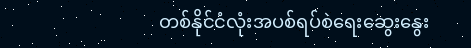တစ်နိုင်ငံလုံးအပစ်ရပ်စဲရေးဆွေးနွေး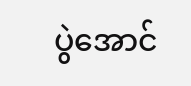ပွဲအောင်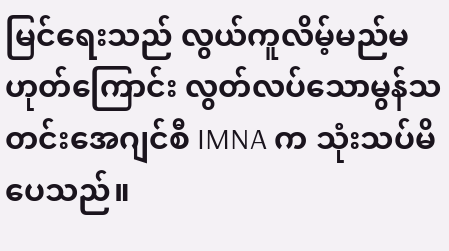မြင်ရေးသည် လွယ်ကူလိမ့်မည်မဟုတ်ကြောင်း လွတ်လပ်သောမွန်သတင်းအေဂျင်စီ IMNA က သုံးသပ်မိပေသည်။